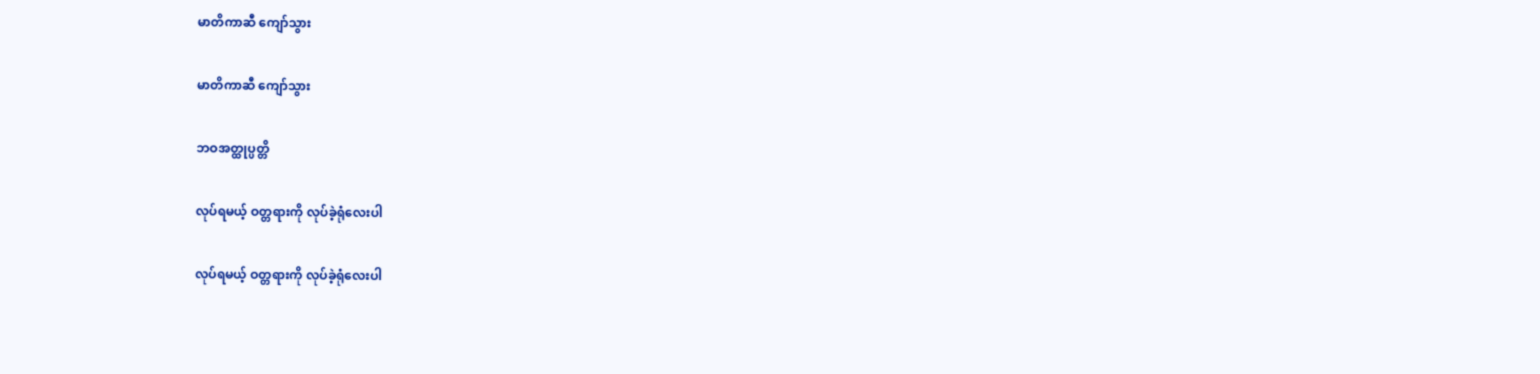မာတိကာဆီ ကျော်သွား

မာတိကာဆီ ကျော်သွား

ဘဝအတ္ထုပ္ပတ္တိ

လုပ်ရမယ့် ဝတ္တရားကို လုပ်ခဲ့ရုံလေးပါ

လုပ်ရမယ့် ဝတ္တရားကို လုပ်ခဲ့ရုံလေးပါ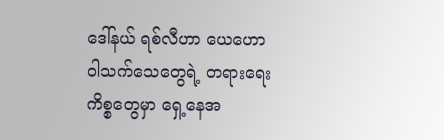ဒေါ်နယ် ရစ်လီဟာ ယေဟောဝါသက်သေတွေရဲ့ တရားရေးကိစ္စတွေမှာ ရှေ့နေအ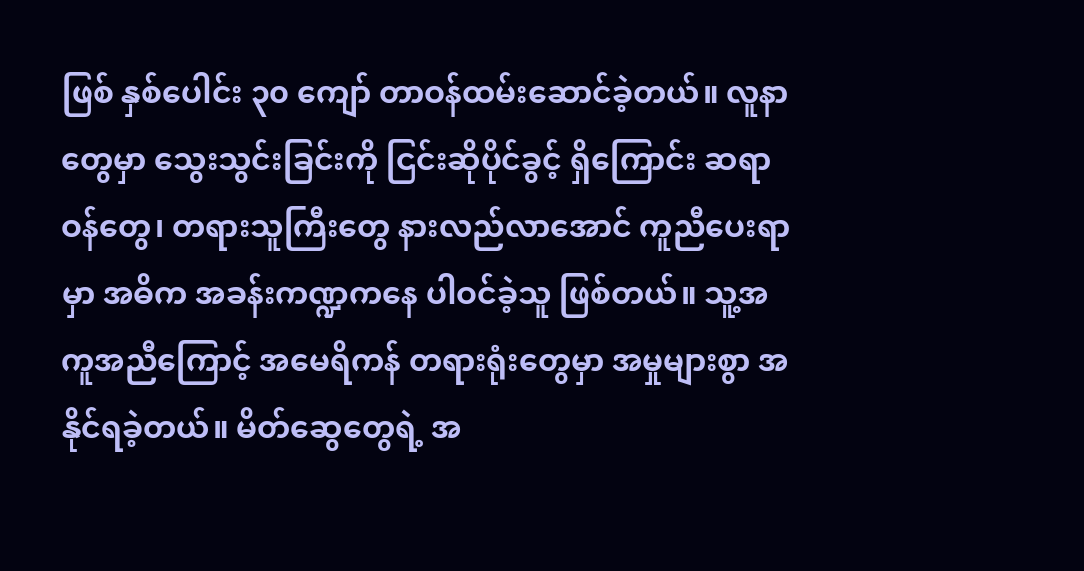ဖြစ် နှစ်ပေါင်း ၃၀ ကျော် တာဝန်ထမ်းဆောင်ခဲ့တယ်။ လူနာတွေမှာ သွေးသွင်းခြင်းကို ငြင်းဆိုပိုင်ခွင့် ရှိကြောင်း ဆရာဝန်တွေ၊ တရားသူကြီးတွေ နားလည်လာအောင် ကူညီပေးရာမှာ အဓိက အခန်းကဏ္ဍကနေ ပါဝင်ခဲ့သူ ဖြစ်တယ်။ သူ့အကူအညီကြောင့် အမေရိကန် တရားရုံးတွေမှာ အမှုများစွာ အနိုင်ရခဲ့တယ်။ မိတ်ဆွေတွေရဲ့ အ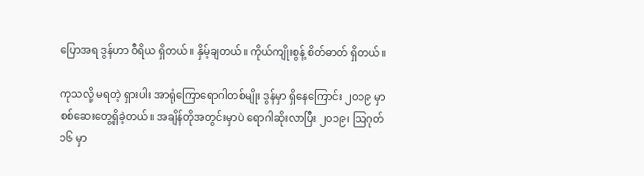ပြောအရ ဒွန်ဟာ ဝီရိယ ရှိတယ်။ နှိမ့်ချတယ်။ ကိုယ်ကျိုးစွန့် စိတ်ဓာတ် ရှိတယ်။

ကုသလို့ မရတဲ့ ရှားပါး အာရုံကြောရောဂါတစ်မျိုး ဒွန်မှာ ရှိနေကြောင်း ၂၀၁၉ မှာ စစ်ဆေးတွေ့ရှိခဲ့တယ်။ အချိန်တိုအတွင်းမှာပဲ ရောဂါဆိုးလာပြီး ၂၀၁၉၊ ဩဂုတ် ၁၆ မှာ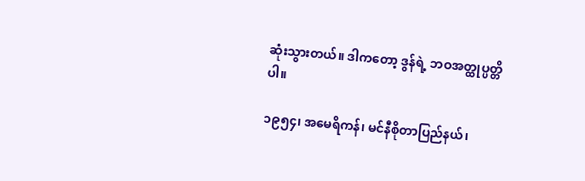ဆုံးသွားတယ်။ ဒါကတော့ ဒွန်ရဲ့ ဘဝအတ္ထုပ္ပတ္တိပါ။

၁၉၅၄၊ အမေရိကန်၊ မင်နီစိုတာပြည်နယ်၊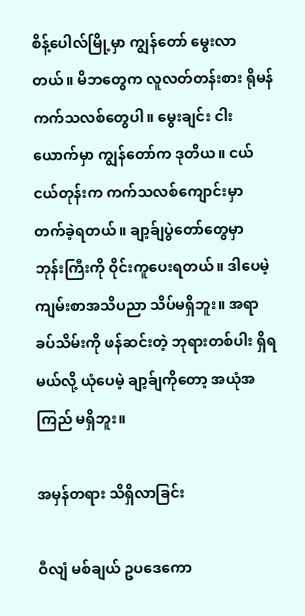စိန့်ပေါလ်မြို့မှာ ကျွန်တော် မွေးလာတယ်။ မိဘတွေက လူလတ်တန်းစား ရိုမန်ကက်သလစ်တွေပါ။ မွေးချင်း ငါးယောက်မှာ ကျွန်တော်က ဒုတိယ။ ငယ်ငယ်တုန်းက ကက်သလစ်ကျောင်းမှာ တက်ခဲ့ရတယ်။ ချာ့ခ်ျပွဲတော်တွေမှာ ဘုန်းကြီးကို ဝိုင်းကူပေးရတယ်။ ဒါပေမဲ့ ကျမ်းစာအသိပညာ သိပ်မရှိဘူး။ အရာခပ်သိမ်းကို ဖန်ဆင်းတဲ့ ဘုရားတစ်ပါး ရှိရမယ်လို့ ယုံပေမဲ့ ချာ့ခ်ျကိုတော့ အယုံအကြည် မရှိဘူး။

အမှန်တရား သိရှိလာခြင်း

ဝီလျံ မစ်ချယ် ဥပဒေကော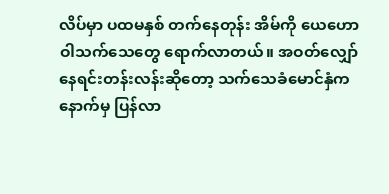လိပ်မှာ ပထမနှစ် တက်နေတုန်း အိမ်ကို ယေဟောဝါသက်သေတွေ ရောက်လာတယ်။ အဝတ်လျှော်နေရင်းတန်းလန်းဆိုတော့ သက်သေခံမောင်နှံက နောက်မှ ပြန်လာ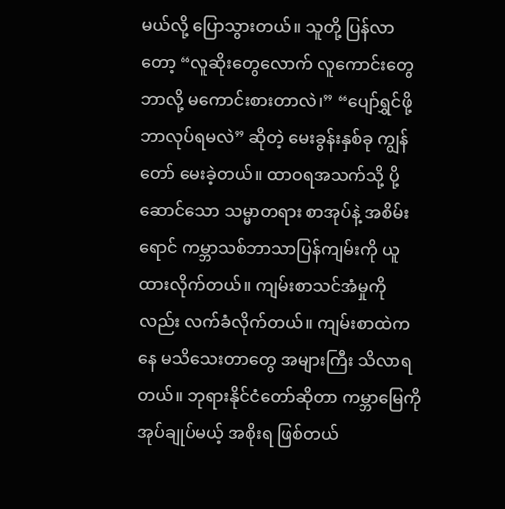မယ်လို့ ပြောသွားတယ်။ သူတို့ ပြန်လာတော့ “လူဆိုးတွေလောက် လူကောင်းတွေ ဘာလို့ မကောင်းစားတာလဲ၊” “ပျော်ရွှင်ဖို့ ဘာလုပ်ရမလဲ” ဆိုတဲ့ မေးခွန်းနှစ်ခု ကျွန်တော် မေးခဲ့တယ်။ ထာဝရအသက်သို့ ပို့ဆောင်သော သမ္မာတရား စာအုပ်နဲ့ အစိမ်းရောင် ကမ္ဘာသစ်ဘာသာပြန်ကျမ်းကို ယူထားလိုက်တယ်။ ကျမ်းစာသင်အံမှုကိုလည်း လက်ခံလိုက်တယ်။ ကျမ်းစာထဲကနေ မသိသေးတာတွေ အများကြီး သိလာရတယ်။ ဘုရားနိုင်ငံတော်ဆိုတာ ကမ္ဘာမြေကို အုပ်ချုပ်မယ့် အစိုးရ ဖြစ်တယ်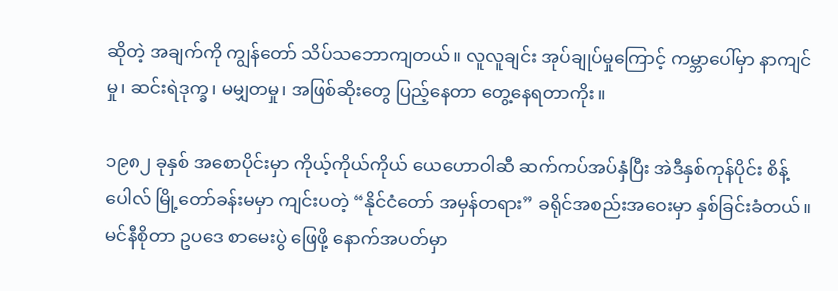ဆိုတဲ့ အချက်ကို ကျွန်တော် သိပ်သဘောကျတယ်။ လူလူချင်း အုပ်ချုပ်မှုကြောင့် ကမ္ဘာပေါ်မှာ နာကျင်မှု၊ ဆင်းရဲဒုက္ခ၊ မမျှတမှု၊ အဖြစ်ဆိုးတွေ ပြည့်နေတာ တွေ့နေရတာကိုး။

၁၉၈၂ ခုနှစ် အစောပိုင်းမှာ ကိုယ့်ကိုယ်ကိုယ် ယေဟောဝါဆီ ဆက်ကပ်အပ်နှံပြီး အဲဒီနှစ်ကုန်ပိုင်း စိန့်ပေါလ် မြို့တော်ခန်းမမှာ ကျင်းပတဲ့ “နိုင်ငံတော် အမှန်တရား” ခရိုင်အစည်းအဝေးမှာ နှစ်ခြင်းခံတယ်။ မင်နီစိုတာ ဥပဒေ စာမေးပွဲ ဖြေဖို့ နောက်အပတ်မှာ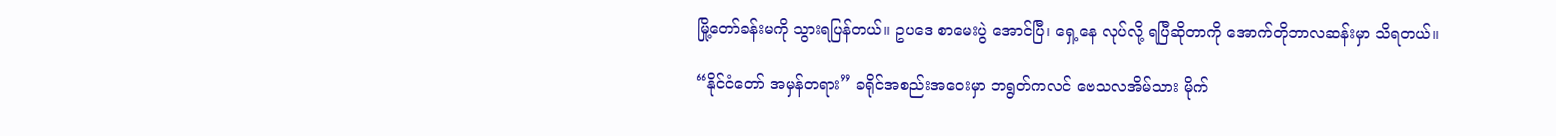မြို့တော်ခန်းမကို သွားရပြန်တယ်။ ဥပဒေ စာမေးပွဲ အောင်ပြီ၊ ရှေ့နေ လုပ်လို့ ရပြီဆိုတာကို အောက်တိုဘာလဆန်းမှာ သိရတယ်။

“နိုင်ငံတော် အမှန်တရား” ခရိုင်အစည်းအဝေးမှာ ဘရွတ်ကလင် ဗေသလအိမ်သား မိုက်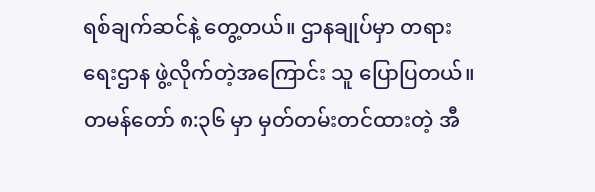ရစ်ချက်ဆင်နဲ့ တွေ့တယ်။ ဌာနချုပ်မှာ တရားရေးဌာန ဖွဲ့လိုက်တဲ့အကြောင်း သူ ပြောပြတယ်။ တမန်တော် ၈:၃၆ မှာ မှတ်တမ်းတင်ထားတဲ့ အီ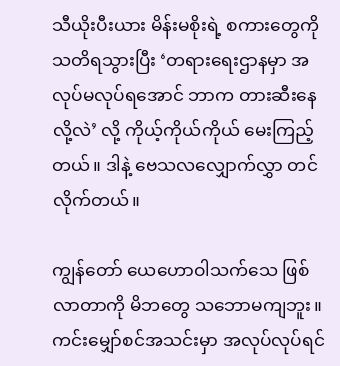သီယိုးပီးယား မိန်းမစိုးရဲ့ စကားတွေကို သတိရသွားပြီး ‘တရားရေးဌာနမှာ အလုပ်မလုပ်ရအောင် ဘာက တားဆီးနေလို့လဲ’ လို့ ကိုယ့်ကိုယ်ကိုယ် မေးကြည့်တယ်။ ဒါနဲ့ ဗေသလလျှောက်လွှာ တင်လိုက်တယ်။

ကျွန်တော် ယေဟောဝါသက်သေ ဖြစ်လာတာကို မိဘတွေ သဘောမကျဘူး။ ကင်းမျှော်စင်အသင်းမှာ အလုပ်လုပ်ရင်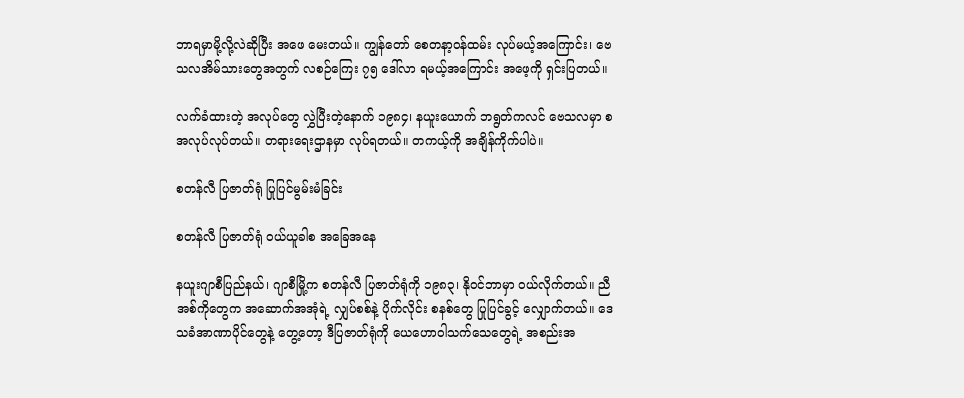ဘာရမှာမို့လို့လဲဆိုပြီး အဖေ မေးတယ်။ ကျွန်တော် စေတနာ့ဝန်ထမ်း လုပ်မယ့်အကြောင်း၊ ဗေသလအိမ်သားတွေအတွက် လစဉ်ကြေး ၇၅ ဒေါ်လာ ရမယ့်အကြောင်း အဖေ့ကို ရှင်းပြတယ်။

လက်ခံထားတဲ့ အလုပ်တွေ လွှဲပြီးတဲ့နောက် ၁၉၈၄၊ နယူးယောက် ဘရွတ်ကလင် ဗေသလမှာ စအလုပ်လုပ်တယ်။ တရားရေးဌာနမှာ လုပ်ရတယ်။ တကယ့်ကို အချိန်ကိုက်ပါပဲ။

စတန်လီ ပြဇာတ်ရုံ ပြုပြင်မွမ်းမံခြင်း

စတန်လီ ပြဇာတ်ရုံ ဝယ်ယူခါစ အခြေအနေ

နယူးဂျာစီပြည်နယ်၊ ဂျာစီမြို့က စတန်လီ ပြဇာတ်ရုံကို ၁၉၈၃၊ နိုဝင်ဘာမှာ ဝယ်လိုက်တယ်။ ညီအစ်ကိုတွေက အဆောက်အအုံရဲ့ လျှပ်စစ်နဲ့ ပိုက်လိုင်း စနစ်တွေ ပြုပြင်ခွင့် လျှောက်တယ်။ ဒေသခံအာဏာပိုင်တွေနဲ့ တွေ့တော့ ဒီပြဇာတ်ရုံကို ယေဟောဝါသက်သေတွေရဲ့ အစည်းအ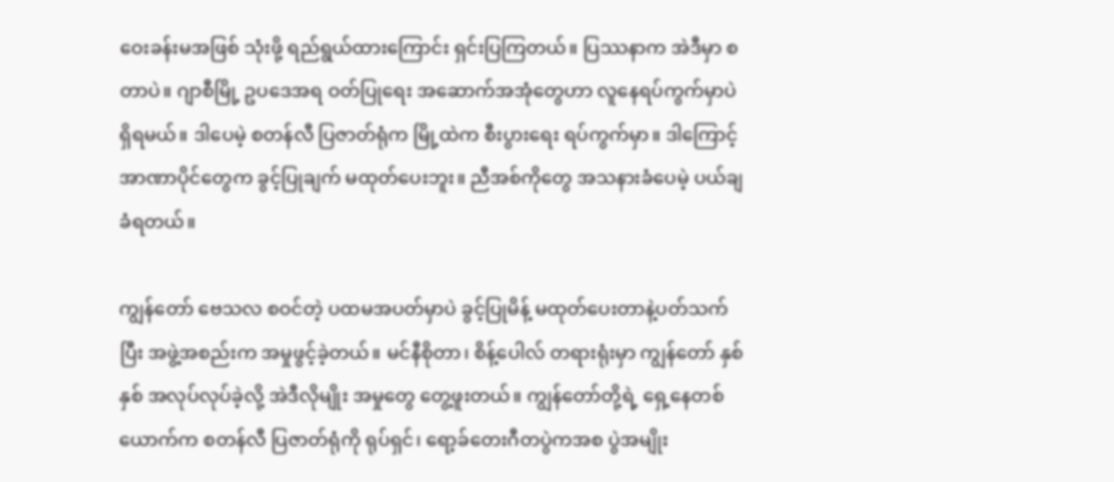ဝေးခန်းမအဖြစ် သုံးဖို့ ရည်ရွယ်ထားကြောင်း ရှင်းပြကြတယ်။ ပြဿနာက အဲဒီမှာ စတာပဲ။ ဂျာစီမြို့ ဥပဒေအရ ဝတ်ပြုရေး အဆောက်အအုံတွေဟာ လူနေရပ်ကွက်မှာပဲ ရှိရမယ်။ ဒါပေမဲ့ စတန်လီ ပြဇာတ်ရုံက မြို့ထဲက စီးပွားရေး ရပ်ကွက်မှာ။ ဒါကြောင့် အာဏာပိုင်တွေက ခွင့်ပြုချက် မထုတ်ပေးဘူး။ ညီအစ်ကိုတွေ အသနားခံပေမဲ့ ပယ်ချခံရတယ်။

ကျွန်တော် ဗေသလ စဝင်တဲ့ ပထမအပတ်မှာပဲ ခွင့်ပြုမိန့် မထုတ်ပေးတာနဲ့ပတ်သက်ပြီး အဖွဲ့အစည်းက အမှုဖွင့်ခဲ့တယ်။ မင်နီစိုတာ၊ စိန့်ပေါလ် တရားရုံးမှာ ကျွန်တော် နှစ်နှစ် အလုပ်လုပ်ခဲ့လို့ အဲဒီလိုမျိုး အမှုတွေ တွေ့ဖူးတယ်။ ကျွန်တော်တို့ရဲ့ ရှေ့နေတစ်ယောက်က စတန်လီ ပြဇာတ်ရုံကို ရုပ်ရှင်၊ ရော့ခ်တေးဂီတပွဲကအစ ပွဲအမျိုး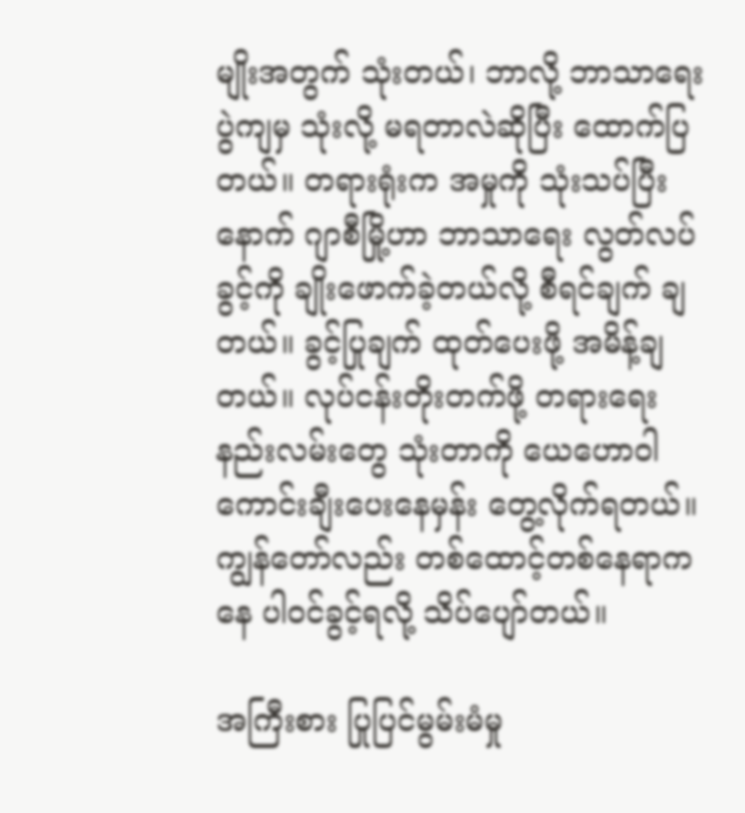မျိုးအတွက် သုံးတယ်၊ ဘာလို့ ဘာသာရေးပွဲကျမှ သုံးလို့ မရတာလဲဆိုပြီး ထောက်ပြတယ်။ တရားရုံးက အမှုကို သုံးသပ်ပြီးနောက် ဂျာစီမြို့ဟာ ဘာသာရေး လွတ်လပ်ခွင့်ကို ချိုးဖောက်ခဲ့တယ်လို့ စီရင်ချက် ချတယ်။ ခွင့်ပြုချက် ထုတ်ပေးဖို့ အမိန့်ချတယ်။ လုပ်ငန်းတိုးတက်ဖို့ တရားရေးနည်းလမ်းတွေ သုံးတာကို ယေဟောဝါ ကောင်းချီးပေးနေမှန်း တွေ့လိုက်ရတယ်။ ကျွန်တော်လည်း တစ်ထောင့်တစ်နေရာကနေ ပါဝင်ခွင့်ရလို့ သိပ်ပျော်တယ်။

အကြီးစား ပြုပြင်မွမ်းမံမှု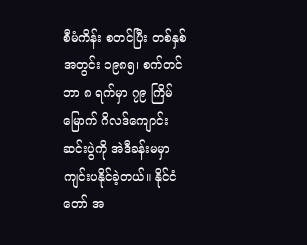စီမံကိန်း စတင်ပြီး တစ်နှစ်အတွင်း ၁၉၈၅၊ စက်တင်ဘာ ၈ ရက်မှာ ၇၉ ကြိမ်မြောက် ဂိလဒ်ကျောင်းဆင်းပွဲကို အဲဒီခန်းမမှာ ကျင်းပနိုင်ခဲ့တယ်။ နိုင်ငံတော် အ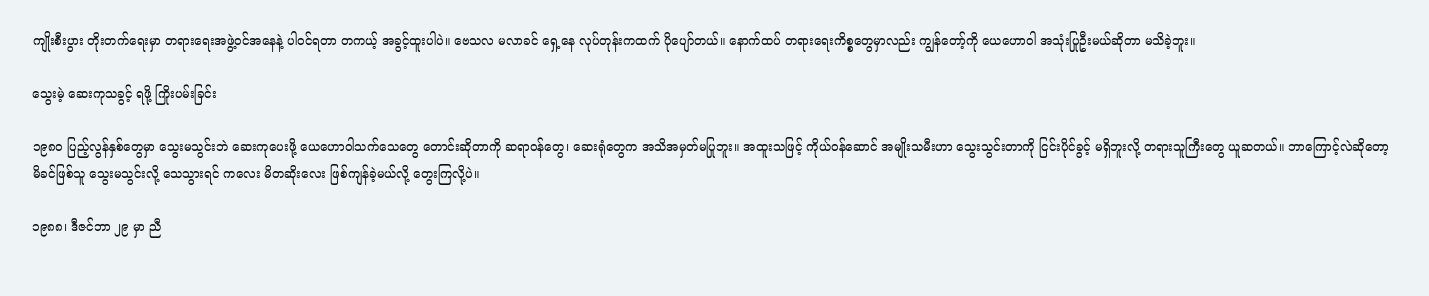ကျိုးစီးပွား တိုးတက်ရေးမှာ တရားရေးအဖွဲ့ဝင်အနေနဲ့ ပါဝင်ရတာ တကယ့် အခွင့်ထူးပါပဲ။ ဗေသလ မလာခင် ရှေ့နေ လုပ်တုန်းကထက် ပိုပျော်တယ်။ နောက်ထပ် တရားရေးကိစ္စတွေမှာလည်း ကျွန်တော့်ကို ယေဟောဝါ အသုံးပြုဦးမယ်ဆိုတာ မသိခဲ့ဘူး။

သွေးမဲ့ ဆေးကုသခွင့် ရဖို့ ကြိုးပမ်းခြင်း

၁၉၈၀ ပြည့်လွန်နှစ်တွေမှာ သွေးမသွင်းဘဲ ဆေးကုပေးဖို့ ယေဟောဝါသက်သေတွေ တောင်းဆိုတာကို ဆရာဝန်တွေ၊ ဆေးရုံတွေက အသိအမှတ်မပြုဘူး။ အထူးသဖြင့် ကိုယ်ဝန်ဆောင် အမျိုးသမီးဟာ သွေးသွင်းတာကို ငြင်းပိုင်ခွင့် မရှိဘူးလို့ တရားသူကြီးတွေ ယူဆတယ်။ ဘာကြောင့်လဲဆိုတော့ မိခင်ဖြစ်သူ သွေးမသွင်းလို့ သေသွားရင် ကလေး မိတဆိုးလေး ဖြစ်ကျန်ခဲ့မယ်လို့ တွေးကြလို့ပဲ။

၁၉၈၈၊ ဒီဇင်ဘာ ၂၉ မှာ ညီ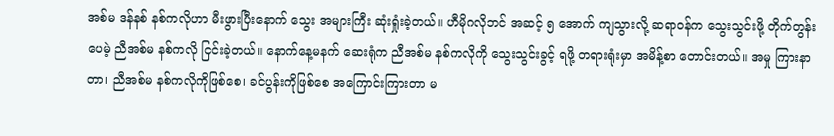အစ်မ ဒန်နစ် နစ်ကလိုဟာ မီးဖွားပြီးနောက် သွေး အများကြီး ဆုံးရှုံးခဲ့တယ်။ ဟီမိုဂလိုဘင် အဆင့် ၅ အောက် ကျသွားလို့ ဆရာဝန်က သွေးသွင်းဖို့ တိုက်တွန်းပေမဲ့ ညီအစ်မ နစ်ကလို ငြင်းခဲ့တယ်။ နောက်နေ့မနက် ဆေးရုံက ညီအစ်မ နစ်ကလိုကို သွေးသွင်းခွင့် ရဖို့ တရားရုံးမှာ အမိန့်စာ တောင်းတယ်။ အမှု ကြားနာတာ၊ ညီအစ်မ နစ်ကလိုကိုဖြစ်စေ၊ ခင်ပွန်းကိုဖြစ်စေ အကြောင်းကြားတာ မ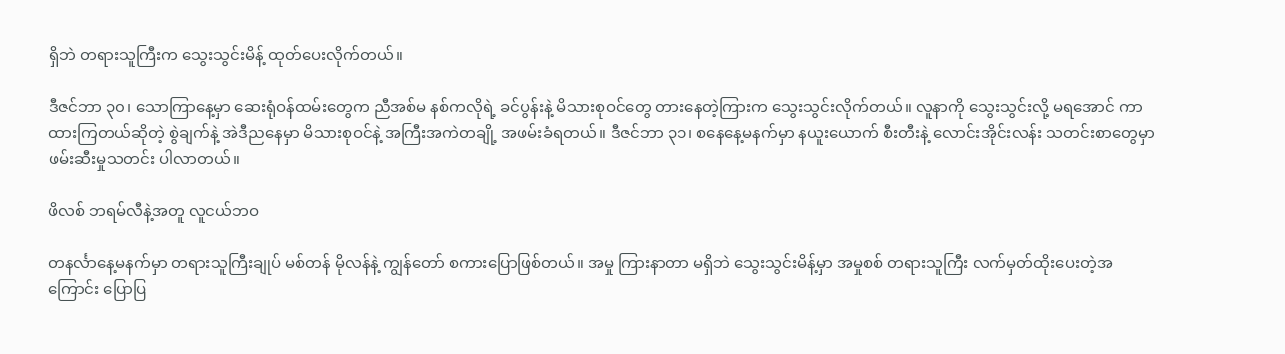ရှိဘဲ တရားသူကြီးက သွေးသွင်းမိန့် ထုတ်ပေးလိုက်တယ်။

ဒီဇင်ဘာ ၃၀၊ သောကြာနေ့မှာ ဆေးရုံဝန်ထမ်းတွေက ညီအစ်မ နစ်ကလိုရဲ့ ခင်ပွန်းနဲ့ မိသားစုဝင်တွေ တားနေတဲ့ကြားက သွေးသွင်းလိုက်တယ်။ လူနာကို သွေးသွင်းလို့ မရအောင် ကာထားကြတယ်ဆိုတဲ့ စွဲချက်နဲ့ အဲဒီညနေမှာ မိသားစုဝင်နဲ့ အကြီးအကဲတချို့ အဖမ်းခံရတယ်။ ဒီဇင်ဘာ ၃၁၊ စနေနေ့မနက်မှာ နယူးယောက် စီးတီးနဲ့ လောင်းအိုင်းလန်း သတင်းစာတွေမှာ ဖမ်းဆီးမှုသတင်း ပါလာတယ်။

ဖိလစ် ဘရမ်လီနဲ့အတူ လူငယ်ဘဝ

တနင်္လာနေ့မနက်မှာ တရားသူကြီးချုပ် မစ်တန် မိုလန်နဲ့ ကျွန်တော် စကားပြောဖြစ်တယ်။ အမှု ကြားနာတာ မရှိဘဲ သွေးသွင်းမိန့်မှာ အမှုစစ် တရားသူကြီး လက်မှတ်ထိုးပေးတဲ့အကြောင်း ပြောပြ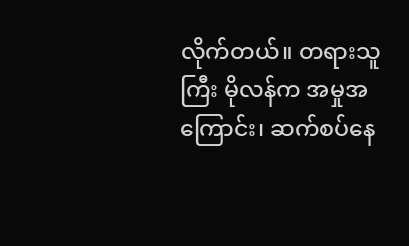လိုက်တယ်။ တရားသူကြီး မိုလန်က အမှုအကြောင်း၊ ဆက်စပ်နေ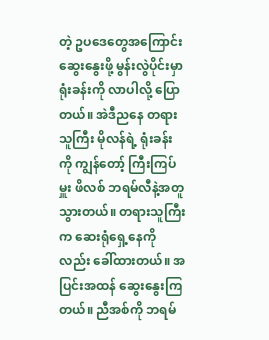တဲ့ ဥပဒေတွေအကြောင်း ဆွေးနွေးဖို့ မွန်းလွဲပိုင်းမှာ ရုံးခန်းကို လာပါလို့ ပြောတယ်။ အဲဒီညနေ တရားသူကြီး မိုလန်ရဲ့ ရုံးခန်းကို ကျွန်တော့် ကြီးကြပ်မှူး ဖိလစ် ဘရမ်လီနဲ့အတူ သွားတယ်။ တရားသူကြီးက ဆေးရုံရှေ့နေကိုလည်း ခေါ်ထားတယ်။ အပြင်းအထန် ဆွေးနွေးကြတယ်။ ညီအစ်ကို ဘရမ်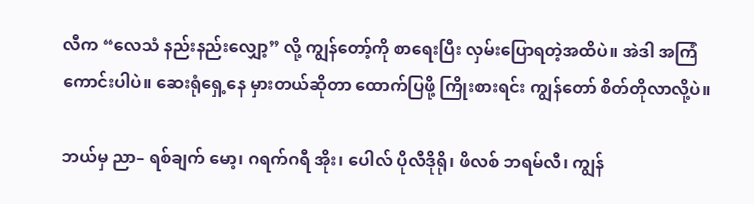လီက “လေသံ နည်းနည်းလျှော့” လို့ ကျွန်တော့်ကို စာရေးပြီး လှမ်းပြောရတဲ့အထိပဲ။ အဲဒါ အကြံကောင်းပါပဲ။ ဆေးရုံရှေ့နေ မှားတယ်ဆိုတာ ထောက်ပြဖို့ ကြိုးစားရင်း ကျွန်တော် စိတ်တိုလာလို့ပဲ။

ဘယ်မှ ညာ– ရစ်ချက် မော့၊ ဂရက်ဂရီ အိုး၊ ပေါလ် ပိုလီဒိုရို၊ ဖိလစ် ဘရမ်လီ၊ ကျွန်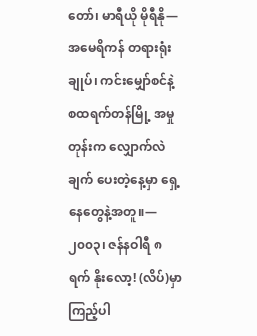တော်၊ မာရီယို မိုရီနို—အမေရိကန် တရားရုံးချုပ်၊ ကင်းမျှော်စင်နဲ့ စထရက်တန်မြို့ အမှုတုန်းက လျှောက်လဲချက် ပေးတဲ့နေ့မှာ ရှေ့နေတွေနဲ့အတူ။—၂၀၀၃၊ ဇန်နဝါရီ ၈ ရက် နိုးလော့! (လိပ်)မှာ ကြည့်ပါ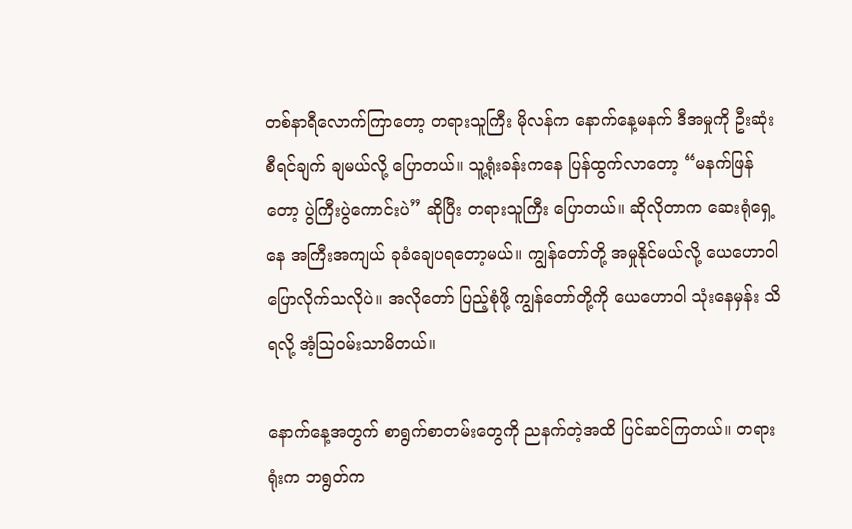တစ်နာရီလောက်ကြာတော့ တရားသူကြီး မိုလန်က နောက်နေ့မနက် ဒီအမှုကို ဦးဆုံး စီရင်ချက် ချမယ်လို့ ပြောတယ်။ သူ့ရုံးခန်းကနေ ပြန်ထွက်လာတော့ “မနက်ဖြန်တော့ ပွဲကြီးပွဲကောင်းပဲ” ဆိုပြီး တရားသူကြီး ပြောတယ်။ ဆိုလိုတာက ဆေးရုံရှေ့နေ အကြီးအကျယ် ခုခံချေပရတော့မယ်။ ကျွန်တော်တို့ အမှုနိုင်မယ်လို့ ယေဟောဝါ ပြောလိုက်သလိုပဲ။ အလိုတော် ပြည့်စုံဖို့ ကျွန်တော်တို့ကို ယေဟောဝါ သုံးနေမှန်း သိရလို့ အံ့ဩဝမ်းသာမိတယ်။

နောက်နေ့အတွက် စာရွက်စာတမ်းတွေကို ညနက်တဲ့အထိ ပြင်ဆင်ကြတယ်။ တရားရုံးက ဘရွတ်က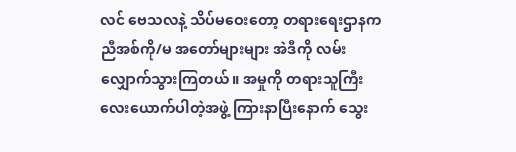လင် ဗေသလနဲ့ သိပ်မဝေးတော့ တရားရေးဌာနက ညီအစ်ကို/မ အတော်များများ အဲဒီကို လမ်းလျှောက်သွားကြတယ်။ အမှုကို တရားသူကြီး လေးယောက်ပါတဲ့အဖွဲ့ ကြားနာပြီးနောက် သွေး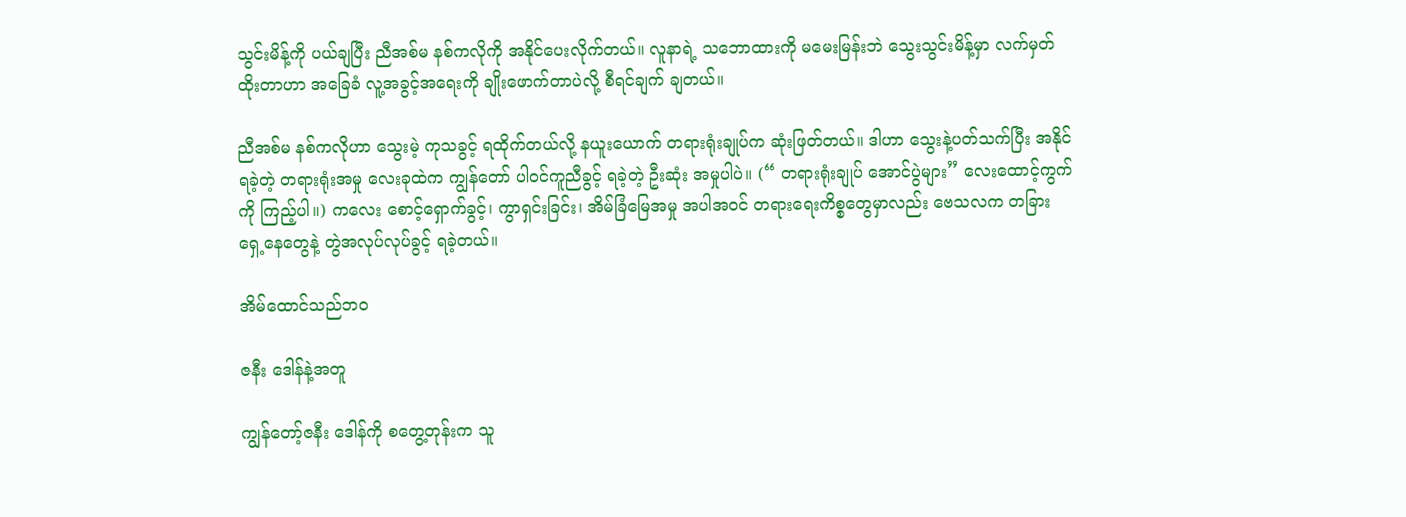သွင်းမိန့်ကို ပယ်ချပြီး ညီအစ်မ နစ်ကလိုကို အနိုင်ပေးလိုက်တယ်။ လူနာရဲ့ သဘောထားကို မမေးမြန်းဘဲ သွေးသွင်းမိန့်မှာ လက်မှတ်ထိုးတာဟာ အခြေခံ လူ့အခွင့်အရေးကို ချိုးဖောက်တာပဲလို့ စီရင်ချက် ချတယ်။

ညီအစ်မ နစ်ကလိုဟာ သွေးမဲ့ ကုသခွင့် ရထိုက်တယ်လို့ နယူးယောက် တရားရုံးချုပ်က ဆုံးဖြတ်တယ်။ ဒါဟာ သွေးနဲ့ပတ်သက်ပြီး အနိုင်ရခဲ့တဲ့ တရားရုံးအမှု လေးခုထဲက ကျွန်တော် ပါဝင်ကူညီခွင့် ရခဲ့တဲ့ ဦးဆုံး အမှုပါပဲ။ (“ တရားရုံးချုပ် အောင်ပွဲများ” လေးထောင့်ကွက်ကို ကြည့်ပါ။) ကလေး စောင့်ရှောက်ခွင့်၊ ကွာရှင်းခြင်း၊ အိမ်ခြံမြေအမှု အပါအဝင် တရားရေးကိစ္စတွေမှာလည်း ဗေသလက တခြားရှေ့နေတွေနဲ့ တွဲအလုပ်လုပ်ခွင့် ရခဲ့တယ်။

အိမ်ထောင်သည်ဘဝ

ဇနီး ဒေါန်နဲ့အတူ

ကျွန်တော့်ဇနီး ဒေါန်ကို စတွေ့တုန်းက သူ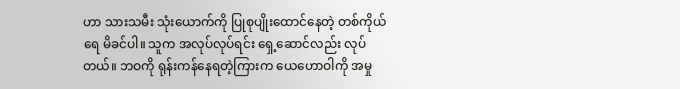ဟာ သားသမီး သုံးယောက်ကို ပြုစုပျိုးထောင်နေတဲ့ တစ်ကိုယ်ရေ မိခင်ပါ။ သူက အလုပ်လုပ်ရင်း ရှေ့ဆောင်လည်း လုပ်တယ်။ ဘဝကို ရုန်းကန်နေရတဲ့ကြားက ယေဟောဝါကို အမှု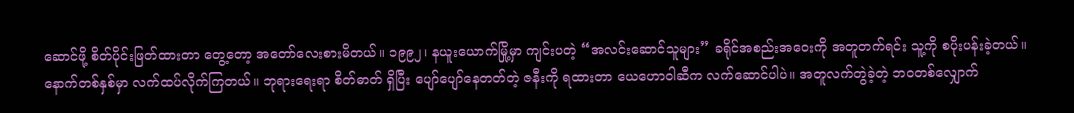ဆောင်ဖို့ စိတ်ပိုင်းဖြတ်ထားတာ တွေ့တော့ အတော်လေးစားမိတယ်။ ၁၉၉၂၊ နယူးယောက်မြို့မှာ ကျင်းပတဲ့ “အလင်းဆောင်သူများ” ခရိုင်အစည်းအဝေးကို အတူတက်ရင်း သူ့ကို စပိုးပန်းခဲ့တယ်။ နောက်တစ်နှစ်မှာ လက်ထပ်လိုက်ကြတယ်။ ဘုရားရေးရာ စိတ်ဓာတ် ရှိပြီး ပျော်ပျော်နေတတ်တဲ့ ဇနီးကို ရထားတာ ယေဟောဝါဆီက လက်ဆောင်ပါပဲ။ အတူလက်တွဲခဲ့တဲ့ ဘဝတစ်လျှောက်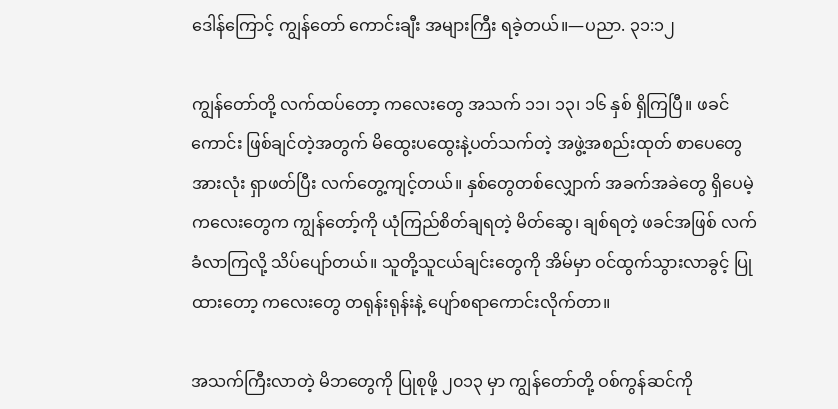ဒေါန်ကြောင့် ကျွန်တော် ကောင်းချီး အများကြီး ရခဲ့တယ်။—ပညာ. ၃၁:၁၂

ကျွန်တော်တို့ လက်ထပ်တော့ ကလေးတွေ အသက် ၁၁၊ ၁၃၊ ၁၆ နှစ် ရှိကြပြီ။ ဖခင်ကောင်း ဖြစ်ချင်တဲ့အတွက် မိထွေးပထွေးနဲ့ပတ်သက်တဲ့ အဖွဲ့အစည်းထုတ် စာပေတွေ အားလုံး ရှာဖတ်ပြီး လက်တွေ့ကျင့်တယ်။ နှစ်တွေတစ်လျှောက် အခက်အခဲတွေ ရှိပေမဲ့ ကလေးတွေက ကျွန်တော့်ကို ယုံကြည်စိတ်ချရတဲ့ မိတ်ဆွေ၊ ချစ်ရတဲ့ ဖခင်အဖြစ် လက်ခံလာကြလို့ သိပ်ပျော်တယ်။ သူတို့သူငယ်ချင်းတွေကို အိမ်မှာ ဝင်ထွက်သွားလာခွင့် ပြုထားတော့ ကလေးတွေ တရုန်းရုန်းနဲ့ ပျော်စရာကောင်းလိုက်တာ။

အသက်ကြီးလာတဲ့ မိဘတွေကို ပြုစုဖို့ ၂၀၁၃ မှာ ကျွန်တော်တို့ ဝစ်ကွန်ဆင်ကို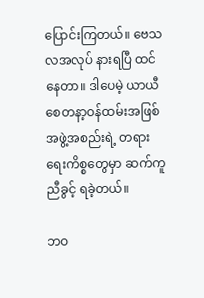ပြောင်းကြတယ်။ ဗေသလအလုပ် နားရပြီ ထင်နေတာ။ ဒါပေမဲ့ ယာယီ စေတနာ့ဝန်ထမ်းအဖြစ် အဖွဲ့အစည်းရဲ့ တရားရေးကိစ္စတွေမှာ ဆက်ကူညီခွင့် ရခဲ့တယ်။

ဘဝ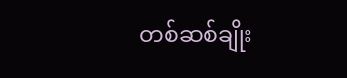တစ်ဆစ်ချိုး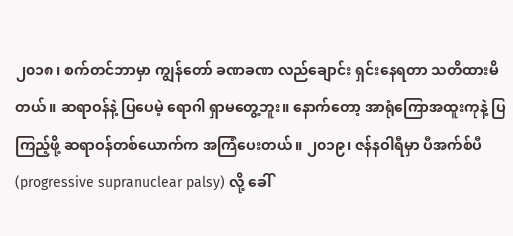၂၀၁၈၊ စက်တင်ဘာမှာ ကျွန်တော် ခဏခဏ လည်ချောင်း ရှင်းနေရတာ သတိထားမိတယ်။ ဆရာဝန်နဲ့ ပြပေမဲ့ ရောဂါ ရှာမတွေ့ဘူး။ နောက်တော့ အာရုံကြောအထူးကုနဲ့ ပြကြည့်ဖို့ ဆရာဝန်တစ်ယောက်က အကြံပေးတယ်။ ၂၀၁၉၊ ဇန်နဝါရီမှာ ပီအက်စ်ပီ (progressive supranuclear palsy) လို့ ခေါ်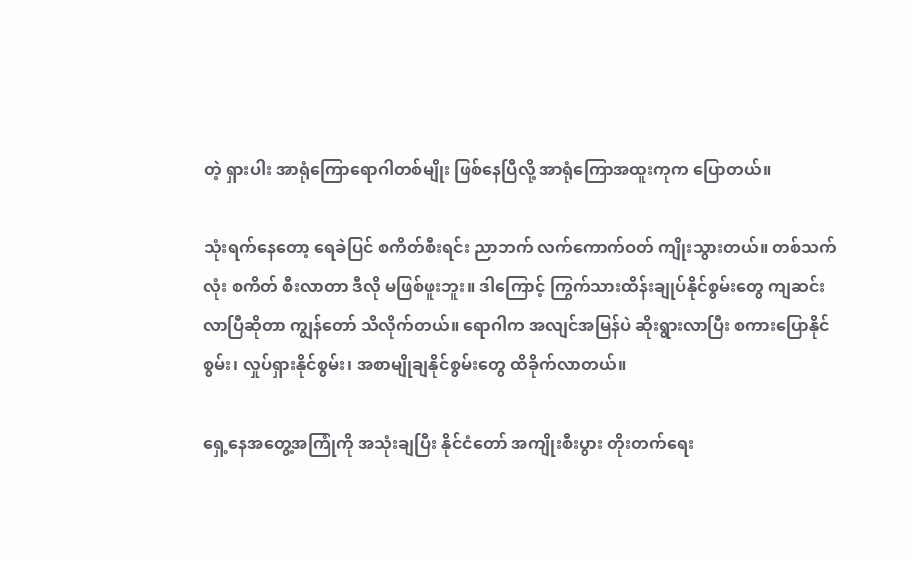တဲ့ ရှားပါး အာရုံကြောရောဂါတစ်မျိုး ဖြစ်နေပြီလို့ အာရုံကြောအထူးကုက ပြောတယ်။

သုံးရက်နေတော့ ရေခဲပြင် စကိတ်စီးရင်း ညာဘက် လက်ကောက်ဝတ် ကျိုးသွားတယ်။ တစ်သက်လုံး စကိတ် စီးလာတာ ဒီလို မဖြစ်ဖူးဘူး။ ဒါကြောင့် ကြွက်သားထိန်းချုပ်နိုင်စွမ်းတွေ ကျဆင်းလာပြီဆိုတာ ကျွန်တော် သိလိုက်တယ်။ ရောဂါက အလျင်အမြန်ပဲ ဆိုးရွားလာပြီး စကားပြောနိုင်စွမ်း၊ လှုပ်ရှားနိုင်စွမ်း၊ အစာမျိုချနိုင်စွမ်းတွေ ထိခိုက်လာတယ်။

ရှေ့နေအတွေ့အကြုံကို အသုံးချပြီး နိုင်ငံတော် အကျိုးစီးပွား တိုးတက်ရေး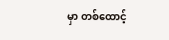မှာ တစ်ထောင့်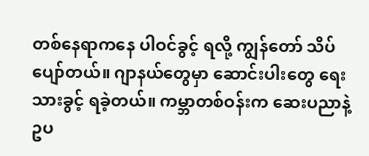တစ်နေရာကနေ ပါဝင်ခွင့် ရလို့ ကျွန်တော် သိပ်ပျော်တယ်။ ဂျာနယ်တွေမှာ ဆောင်းပါးတွေ ရေးသားခွင့် ရခဲ့တယ်။ ကမ္ဘာတစ်ဝန်းက ဆေးပညာနဲ့ ဥပ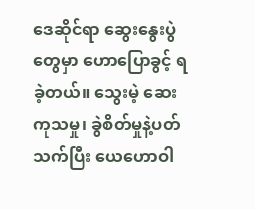ဒေဆိုင်ရာ ဆွေးနွေးပွဲတွေမှာ ဟောပြောခွင့် ရခဲ့တယ်။ သွေးမဲ့ ဆေးကုသမှု၊ ခွဲစိတ်မှုနဲ့ပတ်သက်ပြီး ယေဟောဝါ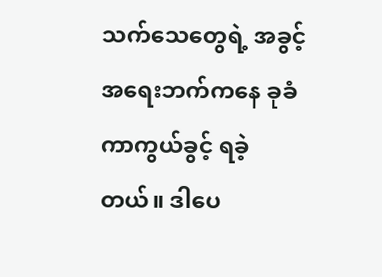သက်သေတွေရဲ့ အခွင့်အရေးဘက်ကနေ ခုခံကာကွယ်ခွင့် ရခဲ့တယ်။ ဒါပေ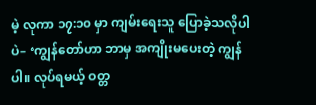မဲ့ လုကာ ၁၇:၁၀ မှာ ကျမ်းရေးသူ ပြောခဲ့သလိုပါပဲ– ‘ကျွန်တော်ဟာ ဘာမှ အကျိုးမပေးတဲ့ ကျွန်ပါ။ လုပ်ရမယ့် ဝတ္တ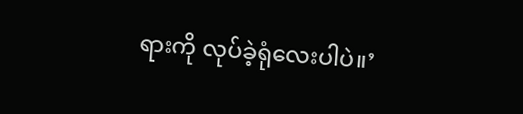ရားကို လုပ်ခဲ့ရုံလေးပါပဲ။’